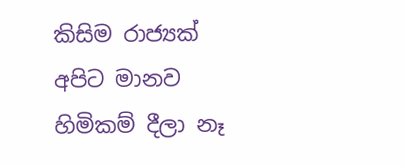කිසිම රාජ්‍යක් අපිට මානව හිමිකම් දීලා නෑ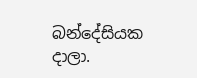බන්දේසියක දාලා.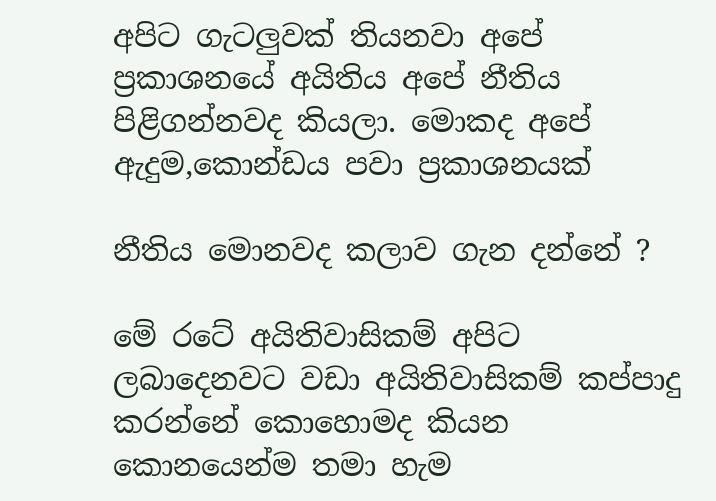අපිට ගැටලුවක් තියනවා අපේ ප්‍රකාශනයේ අයිතිය අපේ නීතිය පිළිගන්නවද කියලා. මොකද අපේ ඇදුම,කොන්ඩය පවා ප්‍රකාශනයක්

නීතිය මොනවද කලාව ගැන දන්නේ ?

මේ රටේ අයිතිවාසිකම් අපිට ලබාදෙනවට වඩා අයිතිවාසිකම් කප්පාදු කරන්නේ කොහොමද කියන කොනයෙන්ම තමා හැම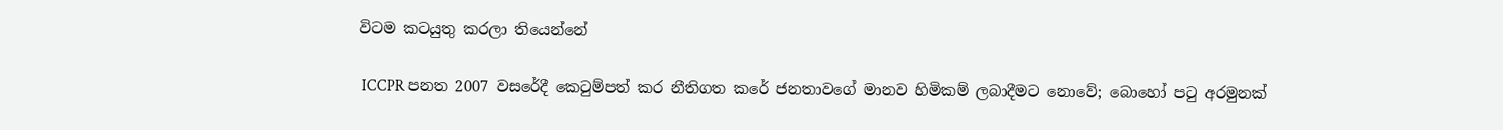විටම කටයුතු කරලා තියෙන්නේ

 ICCPR පනත 2007 වසරේදී කෙටුම්පත් කර නීතිගත කරේ ජනතාවගේ මානව හිමිකම් ලබාදීමට නොවේ; බොහෝ පටු අරමුනක්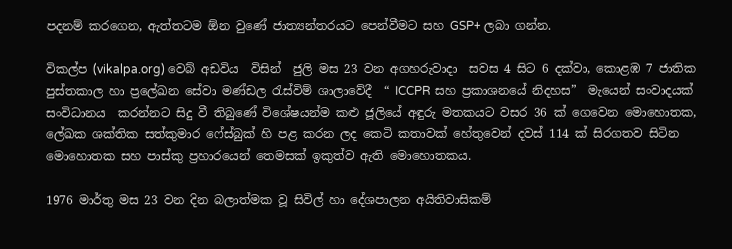පදනම් කරගෙන, ඇත්තටම ඕන වුණේ ජාත්‍යන්තරයට පෙන්වීමට සහ GSP+ ලබා ගන්න.

විකල්ප (vikalpa.org) වෙබ් අඩවිය  විසින්  ජුලි මස 23 වන අගහරුවාදා  සවස 4 සිට 6 දක්වා, කොළඹ 7 ජාතික පුස්තකාල හා ප්‍රලේඛන සේවා මණ්ඩල රැස්විම් ශාලාවේදී  “ ICCPR සහ ප්‍රකාශනයේ නිදහස”  මැයෙන් සංවාදයක් සංවිධානය  කරන්නට සිදු වී තිබුණේ විශේෂයන්ම කළු ජූලියේ අඳුරු මතකයට වසර 36 ක් ගෙවෙන මොහොතක, ලේඛක ශක්තික සත්කුමාර ෆේස්බුක් හි පළ කරන ලද කෙටි කතාවක් හේතුවෙන් දවස් 114 ක් සිරගතව සිටින මොහොතක සහ පාස්කු ප්‍රහාරයෙන් තෙමසක් ඉකුත්ව ඇති මොහොතකය.

1976 මාර්තු මස 23 වන දින බලාත්මක වූ සිවිල් හා දේශපාලන අයිතිවාසිකම්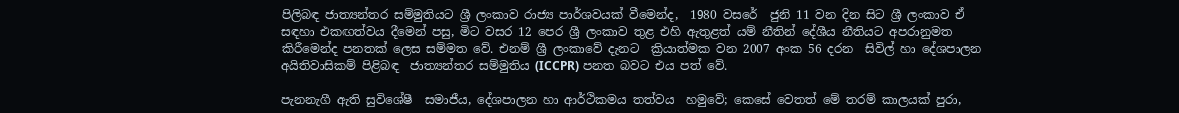පිලිබඳ ජාත්‍යන්තර සම්මුතියට ශ්‍රී ලංකාව රාජ්‍ය පාර්ශවයක් වීමෙන්ද,  1980 වසරේ  ජුනි 11 වන දින සිට ශ්‍රී ලංකාව ඒ සඳහා එකඟත්වය දීමෙන් පසු, මිට වසර 12 පෙර ශ්‍රී ලංකාව තුළ එහි ඇතුළත් යම් නීතින් දේශීය නීතියට අපරානුමත කිරීමෙන්ද පනතක් ලෙස සම්මත වේ. එනම් ශ්‍රී ලංකාවේ දැනට  ක්‍රියාත්මක වන 2007 අංක 56 දරන  සිවිල් හා දේශපාලන අයිතිවාසිකම් පිළිබඳ  ජාත්‍යන්තර සම්මුතිය (ICCPR) පනත බවට එය පත් වේ.

පැනනැගී ඇති සුවිශේෂී  සමාජීය, දේශපාලන හා ආර්ථිකමය තත්වය  හමුවේ; කෙසේ වෙතත් මේ තරම් කාලයක් පුරා,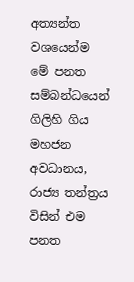අත්‍යන්ත වශයෙන්ම මේ පනත සම්බන්ධයෙන් ගිලිහි ගිය මහජන අවධානය,  රාජ්‍ය තන්ත්‍රය විසින් එම පනත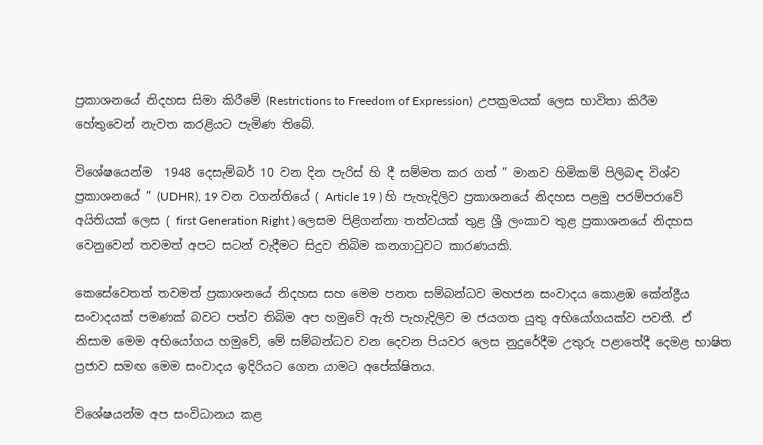ප්‍රකාශනයේ නිදහස සිමා කිරීමේ (Restrictions to Freedom of Expression)  උපක්‍රමයක් ලෙස භාවිතා කිරීම  හේතුවෙන් නැවත කරළියට පැමිණ තිබේ.

විශේෂයෙන්ම  1948 දෙසැම්බර් 10 වන දින පැරිස් හි දී සම්මත කර ගත් ” මානව හිමිකම් පිලිබඳ විශ්ව ප්‍රකාශනයේ “ (UDHR), 19 වන වගන්තියේ ( Article 19 ) හි පැහැදිලිව ප්‍රකාශනයේ නිදහස පළමු පරම්පරාවේ අයිතියක් ලෙස ( first Generation Right ) ලෙසම පිළිගන්නා තත්වයක් තුළ ශ්‍රී ලංකාව තුළ ප්‍රකාශනයේ නිදහස වෙනුවෙන් තවමත් අපට සටන් වැදීමට සිදුව තිබිම කනගාටුවට කාරණයකි.

කෙසේවෙතත් තවමත් ප්‍රකාශනයේ නිදහස සහ මෙම පනත සම්බන්ධව මහජන සංවාදය කොළඹ කේන්ද්‍රීය සංවාදයක් පමණක් බවට පත්ව තිබිම අප හමුවේ ඇති පැහැදිලිව ම ජයගත යුතු අභියෝගයක්ව පවතී. ඒ නිසාම මෙම අභියෝගය හමුවේ, මේ සම්බන්ධව වන දෙවන පියවර ලෙස නුදුරේදීම උතුරු පළාතේදී දෙමළ භාෂිත ප්‍රජාව සමඟ මෙම සංවාදය ඉදිරියට ගෙන යාමට අපේක්ෂිතය.

විශේෂයන්ම අප සංවිධානය කළ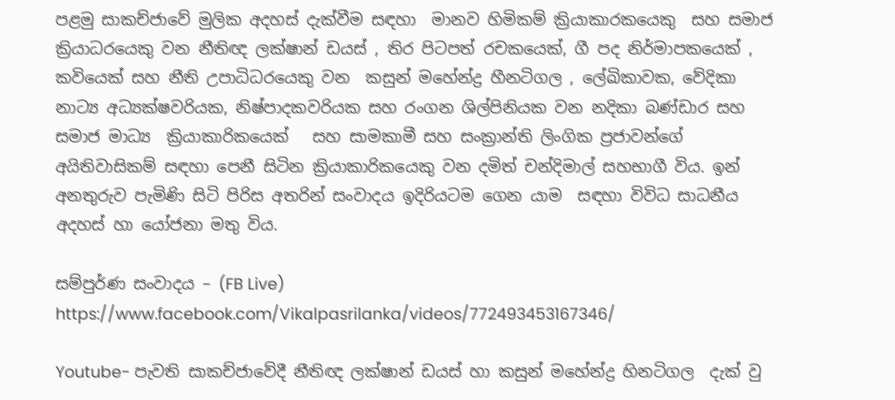පළමු සාකච්ජාවේ මුලික අදහස් දැක්වීම සඳහා  මානව හිමිකම් ක්‍රියාකාරකයෙකු  සහ සමාජ ක්‍රියාධරයෙකු වන නීතිඥ ලක්ෂාන් ඩයස් , තිර පිටපත් රචකයෙක්, ගී පද නිර්මාපකයෙක් , කවියෙක් සහ නීති උපාධිධරයෙකු වන  කසුන් මහේන්ද්‍ර හීනටිගල , ලේඛිකාවක, වේදිකා නාට්‍ය අධ්‍යක්ෂවරියක, නිෂ්පාදකවරියක සහ රංගන ශිල්පිනියක වන නදිකා බණ්ඩාර සහ සමාජ මාධ්‍ය  ක්‍රියාකාරිකයෙක්   සහ සාමකාමී සහ සංක්‍රාන්ති ලිංගික ප්‍රජාවන්ගේ අයිතිවාසිකම් සඳහා පෙනී සිටින ක්‍රියාකාරිකයෙකු වන දමිත් චන්දිමාල් සහභාගී විය. ඉන් අනතුරුව පැමිණි සිටි පිරිස අතරින් සංවාදය ඉදිරියටම ගෙන යාම  සඳහා විවිධ සාධනීය අදහස් හා යෝජනා මතු විය.

සම්පුර්ණ සංවාදය – (FB Live)  https://www.facebook.com/Vikalpasrilanka/videos/772493453167346/

Youtube- පැවති සාකච්ජාවේදී නීතිඥ ලක්ෂාන් ඩයස් හා කසුන් මහේන්ද්‍ර හිනටිගල  දැක් වු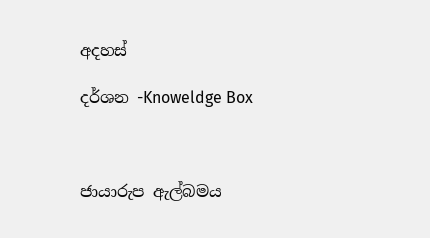අදහස්

දර්ශන -Knoweldge Box



ජායාරුප ඇල්බමය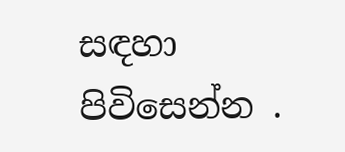සඳහා  පිවිසෙන්න .